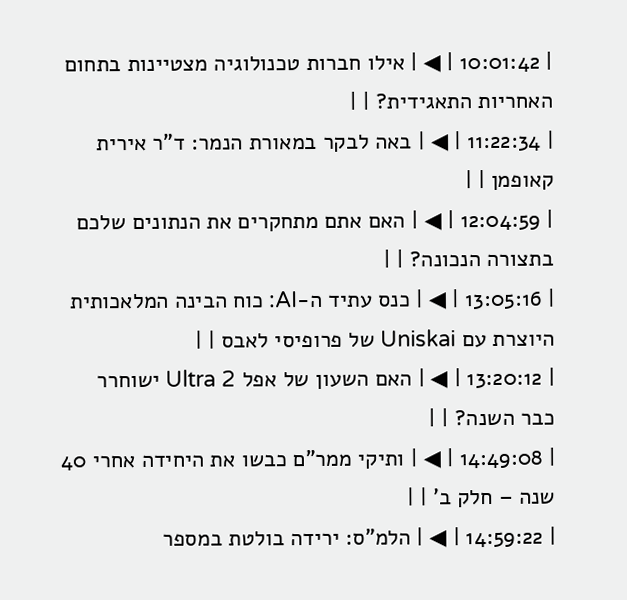| 10:01:42 | ◀ | אילו חברות טכנולוגיה מצטיינות בתחום האחריות התאגידית? | |
| 11:22:34 | ◀ | באה לבקר במאורת הנמר: ד"ר אירית קאופמן | |
| 12:04:59 | ◀ | האם אתם מתחקרים את הנתונים שלכם בתצורה הנכונה? | |
| 13:05:16 | ◀ | כנס עתיד ה-AI: כוח הבינה המלאכותית היוצרת עם Uniskai של פרופיסי לאבס | |
| 13:20:12 | ◀ | האם השעון של אפל Ultra 2 ישוחרר כבר השנה? | |
| 14:49:08 | ◀ | ותיקי ממר"ם כבשו את היחידה אחרי 40 שנה – חלק ב' | |
| 14:59:22 | ◀ | הלמ"ס: ירידה בולטת במספר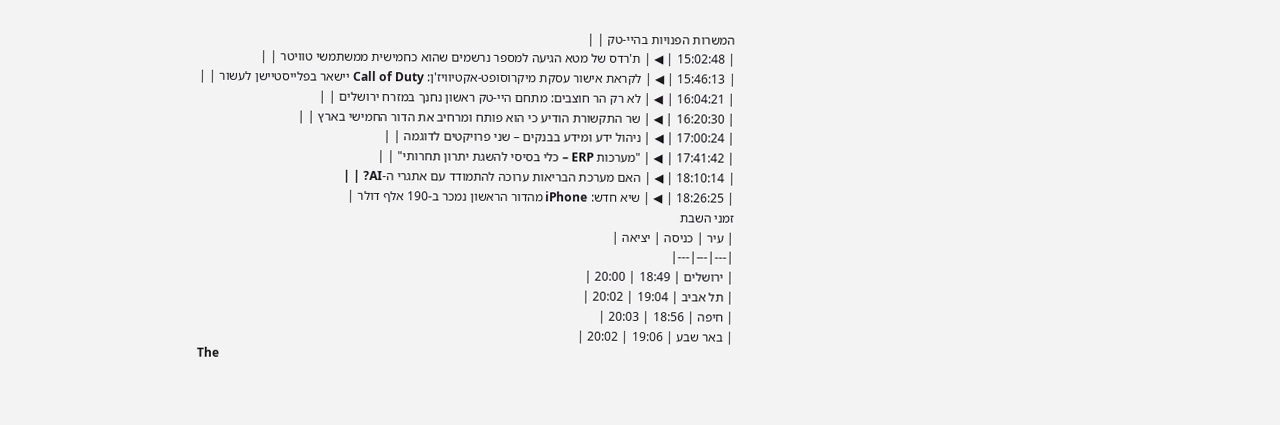המשרות הפנויות בהיי-טק | |
| 15:02:48 | ◀ | ת'רדס של מטא הגיעה למספר נרשמים שהוא כחמישית ממשתמשי טוויטר | |
| 15:46:13 | ◀ | לקראת אישור עסקת מיקרוסופט-אקטיוויז'ן: Call of Duty יישאר בפלייסטיישן לעשור | |
| 16:04:21 | ◀ | לא רק הר חוצבים: מתחם היי-טק ראשון נחנך במזרח ירושלים | |
| 16:20:30 | ◀ | שר התקשורת הודיע כי הוא פותח ומרחיב את הדור החמישי בארץ | |
| 17:00:24 | ◀ | ניהול ידע ומידע בבנקים – שני פרויקטים לדוגמה | |
| 17:41:42 | ◀ | "מערכות ERP – כלי בסיסי להשגת יתרון תחרותי" | |
| 18:10:14 | ◀ | האם מערכת הבריאות ערוכה להתמודד עם אתגרי ה-AI? | |
| 18:26:25 | ◀ | שיא חדש: iPhone מהדור הראשון נמכר ב-190 אלף דולר |
זמני השבת
| עיר | כניסה | יציאה |
|---|---|---|
| ירושלים | 18:49 | 20:00 |
| תל אביב | 19:04 | 20:02 |
| חיפה | 18:56 | 20:03 |
| באר שבע | 19:06 | 20:02 |
The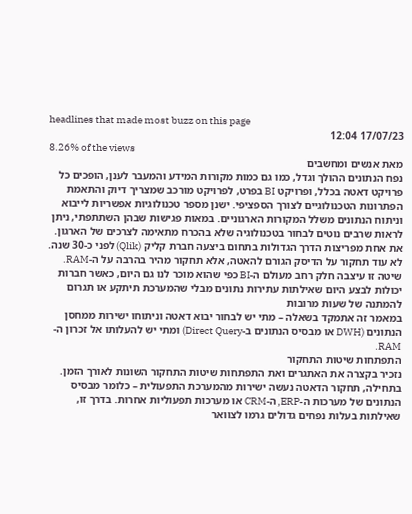headlines that made most buzz on this page
17/07/23 12:04
8.26% of the views
מאת אנשים ומחשבים
נפח הנתונים ההולך וגדל, כמו גם כמות מקורות המידע והמעבר לענן, הופכים כל פרויקט דאטה בכלל, ופרויקט BI בפרט, לפרויקט מורכב שמצריך דיוק והתאמת הפתרונות הטכנולוגיים לצורך הספציפי. ישנן מספר טכנולוגיות אפשריות לייבוא וניתוח הנתונים משלל המקורות הארגוניים. במאות פגישות שבהן השתתפתי, ניתן לראות שרבים נוטים לבחור בטכנולוגיה שלא בהכרח מתאימה לצרכים של הארגון.
את אחת מפריצות הדרך הגדולות בתחום ביצעה חברת קליק (Qlik) לפני כ-30 שנה. לא עוד תחקור על הדיסק הגורם להאטה, אלא תחקור מהיר בהרבה על ה-RAM. שיטה זו עיצבה חלק רחב מעולם ה-BI כפי שהוא מוכר לנו גם היום, כאשר חברות יכולות לבצע היום שאילתות עתירות נתונים מבלי שהמערכת תיתקע או תגרום להמתנה של שעות מרובות
במאמר זה אתמקד בשאלה – מתי יש לבחור יבוא דאטה וניתוחו ישירות ממחסן הנתונים (DWH או מבסיס הנתונים ב-Direct Query) ומתי יש להעלותו אל זכרון ה-RAM.
התפתחות שיטות התחקור
נזכיר בקצרה את האתגרים ואת התפתחות שיטות התחקור השונות לאורך הזמן. בתחילה, תחקור הדאטה נעשה ישירות מהמערכת התפעולית – כלומר מבסיס הנתונים של מערכות ה-ERP, ה-CRM או מערכות תפעוליות אחרות. בדרך זו, שאילתות בעלות נפחים גדולים גרמו לצוואר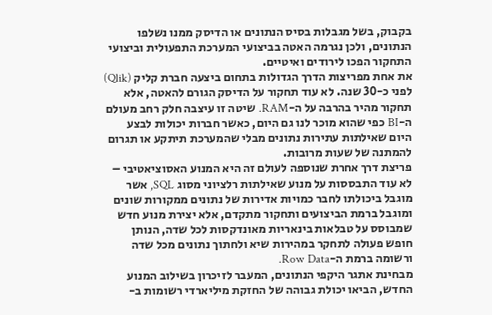בקבוק, בשל מגבלות בסיס הנתונים או הדיסק ממנו נשלפו הנתונים, ולכן נגרמה האטה בביצועי המערכת התפעולית וביצועי התחקור הפכו לירודים ואיטיים.
את אחת מפריצות הדרך הגדולות בתחום ביצעה חברת קליק (Qlik) לפני כ-30 שנה. לא עוד תחקור על הדיסק הגורם להאטה, אלא תחקור מהיר בהרבה על ה-RAM. שיטה זו עיצבה חלק רחב מעולם ה-BI כפי שהוא מוכר לנו גם היום, כאשר חברות יכולות לבצע היום שאילתות עתירות נתונים מבלי שהמערכת תיתקע או תגרום להמתנה של שעות מרובות.
פריצת דרך אחרת שנוספה לעולם זה היא המנוע האסוציאטיבי – לא עוד התבססות על מנוע שאילתות רלציוני מסוג SQL, אשר מוגבל ביכולתו לחבר כמויות אדירות של נתונים ממקורות שונים ומוגבל ברמת הביצועים ותחקור מתקדם, אלא יצירת מנוע חדש שמבוסס על טבלאות בינאריות מאונדקסות לכל שדה, הנותן חופש פעולה לתחקר במהירות שיא ולחתוך נתונים מכל שדה ורשומה ברמת ה-Row Data.
מבחינת אתגר היקפי הנתונים, המעבר לזיכרון בשילוב המנוע החדש, הביאו יכולת גבוהה של החזקת מיליארדי רשומות ב-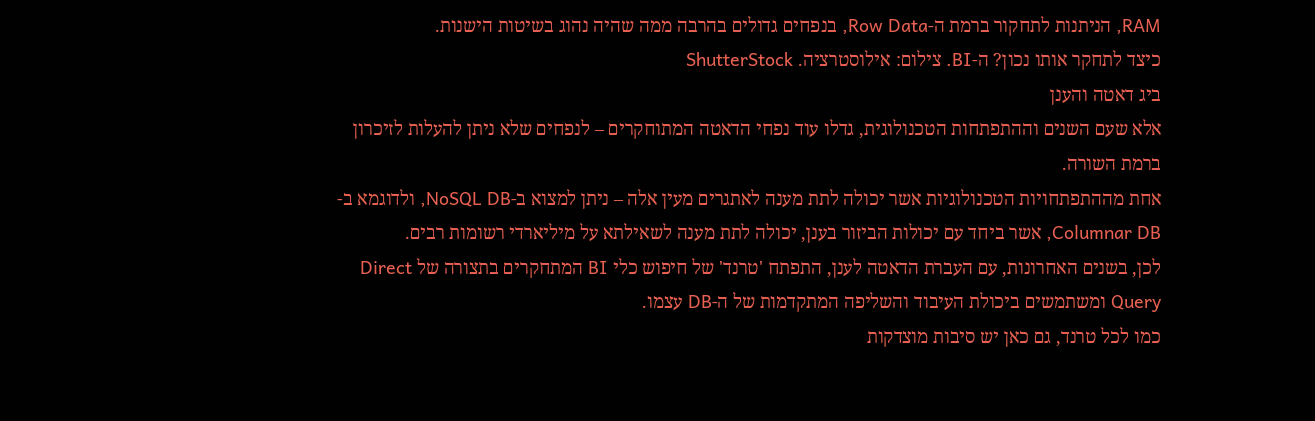RAM, הניתנות לתחקור ברמת ה-Row Data, בנפחים גדולים בהרבה ממה שהיה נהוג בשיטות הישנות.
כיצד לתחקר אותו נכון? ה-BI. צילום: אילוסטרציה. ShutterStock
ביג דאטה והענן
אלא שעם השנים וההתפתחות הטכנולוגית, גדלו עוד נפחי הדאטה המתוחקרים – לנפחים שלא ניתן להעלות לזיכרון ברמת השורה.
אחת מההתפתחויות הטכנולוגיות אשר יכולה לתת מענה לאתגרים מעין אלה – ניתן למצוא ב-NoSQL DB, ולדוגמא ב-Columnar DB, אשר ביחד עם יכולות הביזור בענן, יכולה לתת מענה לשאילתא על מיליארדי רשומות רבים.
לכן, בשנים האחרונות, עם העברת הדאטה לענן, התפתח 'טרנד' של חיפוש כלי BI המתחקרים בתצורה של Direct Query ומשתמשים ביכולת העיבוד והשליפה המתקדמות של ה-DB עצמו.
כמו לכל טרנד, גם כאן יש סיבות מוצדקות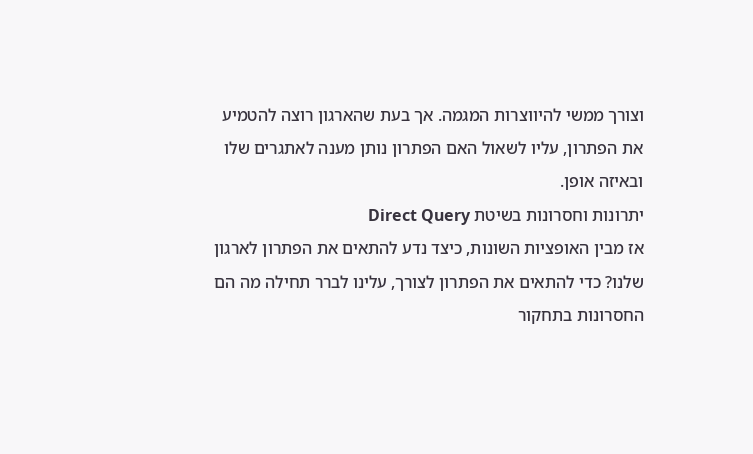וצורך ממשי להיווצרות המגמה. אך בעת שהארגון רוצה להטמיע את הפתרון, עליו לשאול האם הפתרון נותן מענה לאתגרים שלו ובאיזה אופן.
יתרונות וחסרונות בשיטת Direct Query
אז מבין האופציות השונות, כיצד נדע להתאים את הפתרון לארגון שלנו? כדי להתאים את הפתרון לצורך, עלינו לברר תחילה מה הם החסרונות בתחקור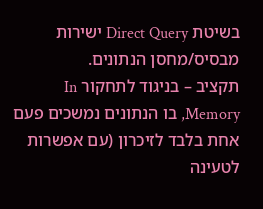בשיטת Direct Query ישירות מבסיס/מחסן הנתונים.
תקציב – בניגוד לתחקור In Memory, בו הנתונים נמשכים פעם אחת בלבד לזיכרון (עם אפשרות לטעינה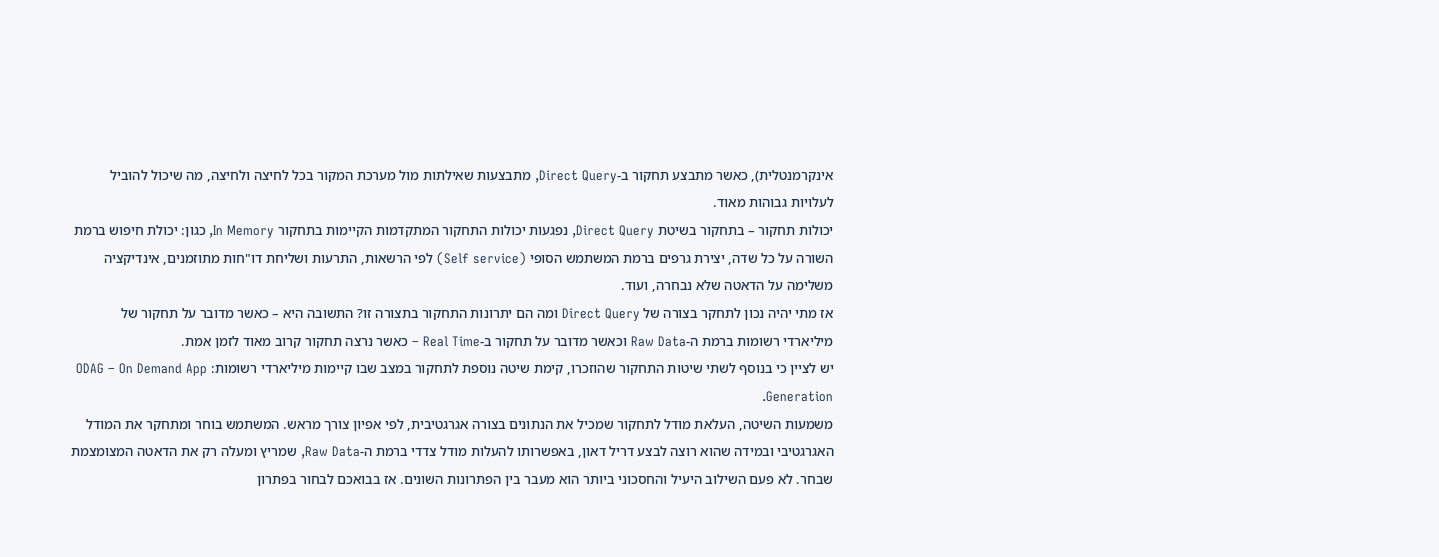אינקרמנטלית), כאשר מתבצע תחקור ב-Direct Query, מתבצעות שאילתות מול מערכת המקור בכל לחיצה ולחיצה, מה שיכול להוביל לעלויות גבוהות מאוד.
יכולות תחקור – בתחקור בשיטת Direct Query, נפגעות יכולות התחקור המתקדמות הקיימות בתחקור In Memory, כגון: יכולת חיפוש ברמת השורה על כל שדה, יצירת גרפים ברמת המשתמש הסופי (Self service) לפי הרשאות, התרעות ושליחת דו"חות מתוזמנים, אינדיקציה משלימה על הדאטה שלא נבחרה, ועוד.
אז מתי יהיה נכון לתחקר בצורה של Direct Query ומה הם יתרונות התחקור בתצורה זו? התשובה היא – כאשר מדובר על תחקור של מיליארדי רשומות ברמת ה-Raw Data וכאשר מדובר על תחקור ב-Real Time – כאשר נרצה תחקור קרוב מאוד לזמן אמת.
יש לציין כי בנוסף לשתי שיטות התחקור שהוזכרו, קימת שיטה נוספת לתחקור במצב שבו קיימות מיליארדי רשומות: ODAG – On Demand App Generation.
משמעות השיטה, העלאת מודל לתחקור שמכיל את הנתונים בצורה אגרגטיבית, לפי אפיון צורך מראש. המשתמש בוחר ומתחקר את המודל האגרגטיבי ובמידה שהוא רוצה לבצע דריל דאון, באפשרותו להעלות מודל צדדי ברמת ה-Raw Data, שמריץ ומעלה רק את הדאטה המצומצמת שבחר. לא פעם השילוב היעיל והחסכוני ביותר הוא מעבר בין הפתרונות השונים. אז בבואכם לבחור בפתרון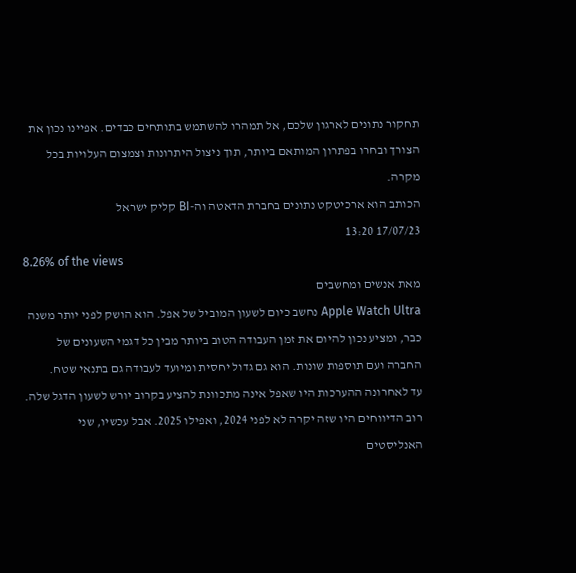תחקור נתונים לארגון שלכם, אל תמהרו להשתמש בתותחים כבדים. אפיינו נכון את הצורך ובחרו בפתרון המותאם ביותר, תוך ניצול היתרונות וצמצום העלויות בכל מקרה.
הכותב הוא ארכיטקט נתונים בחברת הדאטה וה-BI קליק ישראל
17/07/23 13:20
8.26% of the views
מאת אנשים ומחשבים
Apple Watch Ultra נחשב כיום לשעון המוביל של אפל. הוא הושק לפני יותר משנה כבר, ומציע נכון להיום את זמן העבודה הטוב ביותר מבין כל דגמי השעונים של החברה ועם תוספות שונות. הוא גם גדול יחסית ומיועד לעבודה גם בתנאי שטח.
עד לאחרונה ההערכות היו שאפל אינה מתכוונת להציע בקרוב יורש לשעון הדגל שלה. רוב הדיווחים היו שזה יקרה לא לפני 2024, ואפילו 2025. אבל עכשיו, שני האנליסטים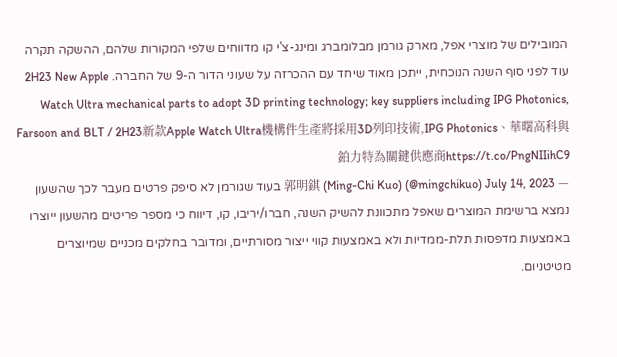המובילים של מוצרי אפל, מארק גורמן מבלומברג ומינג-צ'י קו מדווחים שלפי המקורות שלהם, ההשקה תקרה עוד לפני סוף השנה הנוכחית, ייתכן מאוד שיחד עם ההכרזה על שעוני הדור ה-9 של החברה. 2H23 New Apple Watch Ultra mechanical parts to adopt 3D printing technology; key suppliers including IPG Photonics, Farsoon and BLT / 2H23新款Apple Watch Ultra機構件生產將採用3D列印技術,IPG Photonics、華曙高科與鉑力特為關鍵供應商https://t.co/PngNIIihC9
— 郭明錤 (Ming-Chi Kuo) (@mingchikuo) July 14, 2023 בעוד שגורמן לא סיפק פרטים מעבר לכך שהשעון נמצא ברשימת המוצרים שאפל מתכוונת להשיק השנה, חברו/יריבו, קו, דיווח כי מספר פריטים מהשעון ייוצרו באמצעות מדפסות תלת-ממדיות ולא באמצעות קווי ייצור מסורתיים, ומדובר בחלקים מכניים שמיוצרים מטיטניום.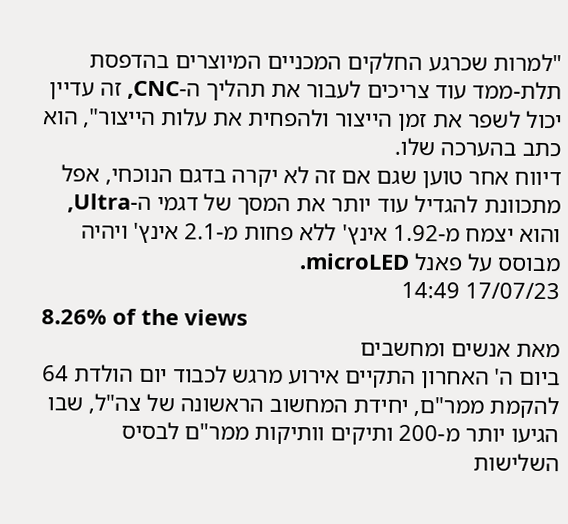"למרות שכרגע החלקים המכניים המיוצרים בהדפסת תלת-ממד עוד צריכים לעבור את תהליך ה-CNC, זה עדיין יכול לשפר את זמן הייצור ולהפחית את עלות הייצור", הוא כתב בהערכה שלו.
דיווח אחר טוען שגם אם זה לא יקרה בדגם הנוכחי, אפל מתכוונת להגדיל עוד יותר את המסך של דגמי ה-Ultra, והוא יצמח מ-1.92 אינץ' ללא פחות מ-2.1 אינץ' ויהיה מבוסס על פאנל microLED.
17/07/23 14:49
8.26% of the views
מאת אנשים ומחשבים
ביום ה' האחרון התקיים אירוע מרגש לכבוד יום הולדת 64 להקמת ממר"ם, יחידת המחשוב הראשונה של צה"ל, שבו הגיעו יותר מ-200 ותיקים וותיקות ממר"ם לבסיס השלישות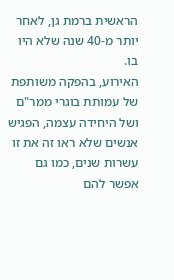הראשית ברמת גן, לאחר יותר מ-40 שנה שלא היו בו.
האירוע, בהפקה משותפת של עמותת בוגרי ממר"ם ושל היחידה עצמה, הפגיש אנשים שלא ראו זה את זו עשרות שנים, כמו גם אפשר להם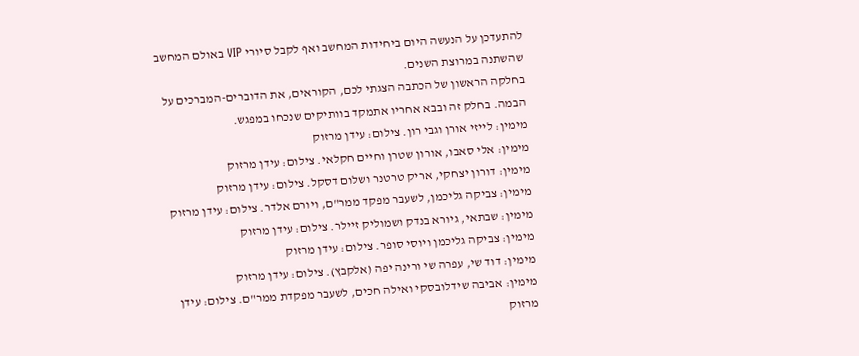להתעדכן על הנעשה היום ביחידות המחשב ואף לקבל סיורי VIP באולם המחשב שהשתנה במרוצת השנים.
בחלקה הראשון של הכתבה הצגתי לכם, הקוראים, את הדוברים-המברכים על הבמה. בחלק זה ובבא אחריו אתמקד בוותיקים שנכחו במפגש.
מימין: לייזי אורן וגבי רון. צילום: עידן מרזוק
מימין: אלי סאבו, אורון שטרן וחיים חקלאי. צילום: עידן מרזוק
מימין: דורון יצחקי, אריק טרטנר ושלום דסקל. צילום: עידן מרזוק
מימין: צביקה גליכמן, לשעבר מפקד ממר"ם, ויורם אלדר. צילום: עידן מרזוק
מימין: שבתאי, גיורא בנדק ושמוליק זיילר. צילום: עידן מרזוק
מימין: צביקה גליכמן ויוסי סופר. צילום: עידן מרזוק
מימין: דוד שי, עפרה שי ורינה יפה (אלקבץ). צילום: עידן מרזוק
מימין: אביבה שידלובסקי ואילה חכים, לשעבר מפקדת ממר"ם. צילום: עידן מרזוק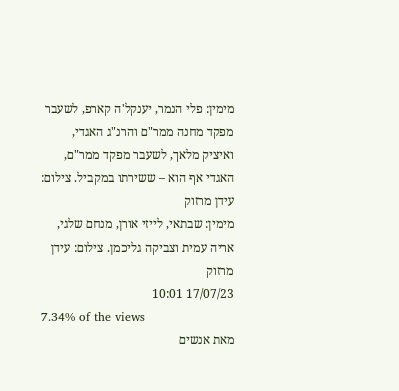מימין: פלי הנמר, יענקל'ה קארפ, לשעבר מפקד מחנה ממר"ם והרנ"ג האגדי, ואיציק מלאך, לשעבר מפקד ממר"ם, האגדי אף הוא – ששירתו במקביל. צילום: עידן מרזוק
מימין: שבתאי, לייזי אורן, מנחם שלגי, אריה עמית וצביקה גליכמן. צילום: עידן מרזוק
17/07/23 10:01
7.34% of the views
מאת אנשים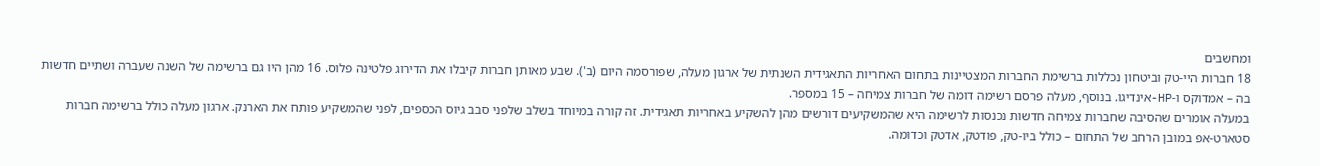ומחשבים
18 חברות היי-טק וביטחון נכללות ברשימת החברות המצטיינות בתחום האחריות התאגידית השנתית של ארגון מעלה, שפורסמה היום (ב'). שבע מאותן חברות קיבלו את הדירוג פלטינה פלוס. 16 מהן היו גם ברשימה של השנה שעברה ושתיים חדשות בה – אמדוקס ו-HP-אינדיגו. בנוסף, מעלה פרסם רשימה דומה של חברות צמיחה – 15 במספר.
במעלה אומרים שהסיבה שחברות צמיחה חדשות נכנסות לרשימה היא שהמשקיעים דורשים מהן להשקיע באחריות תאגידית. זה קורה במיוחד בשלב שלפני סבב גיוס הכספים, לפני שהמשקיע פותח את הארנק. ארגון מעלה כולל ברשימה חברות סטארט-אפ במובן הרחב של התחום – כולל ביו-טק, פודטק, אדטק וכדומה.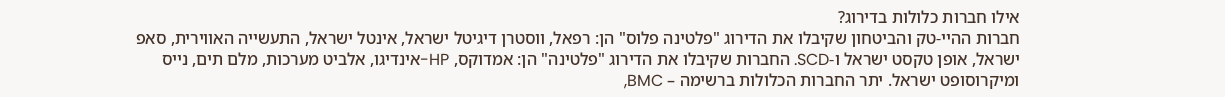אילו חברות כלולות בדירוג?
חברות ההיי-טק והביטחון שקיבלו את הדירוג "פלטינה פלוס" הן: רפאל, ווסטרן דיגיטל ישראל, אינטל ישראל, התעשייה האווירית, סאפ ישראל, אופן טקסט ישראל ו-SCD. החברות שקיבלו את הדירוג "פלטינה" הן: אמדוקס, HP-אינדיגו, אלביט מערכות, מלם תים, נייס ומיקרוסופט ישראל. יתר החברות הכלולות ברשימה – BMC,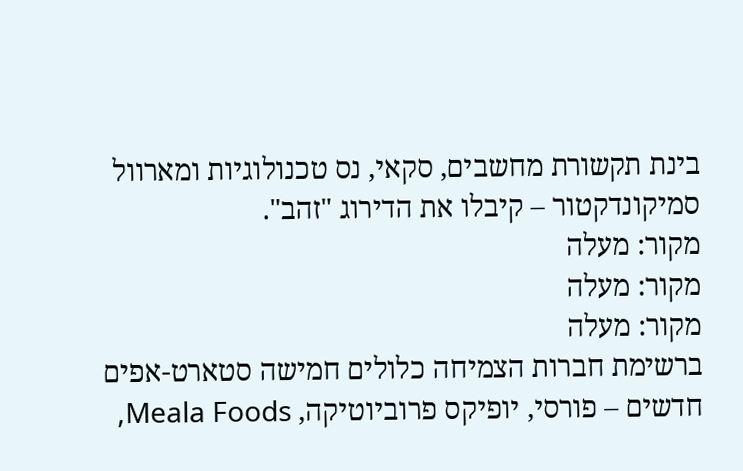בינת תקשורת מחשבים, סקאי, נס טכנולוגיות ומארוול סמיקונדקטור – קיבלו את הדירוג "זהב".
מקור: מעלה
מקור: מעלה
מקור: מעלה
ברשימת חברות הצמיחה כלולים חמישה סטארט-אפים חדשים – פורסי, יופיקס פרוביוטיקה, Meala Foods,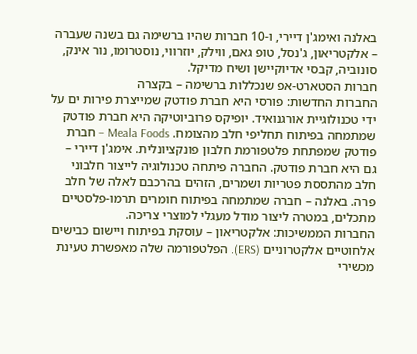באלנה ואימג'ן דיירי, ו-10 חברות שהיו ברשימה גם בשנה שעברה – אלקטריאון, ג'נסל, טופ גאם, ווילק, יוזרווי, נוסטרומו, נור אינק, סונוביה, קבסי אדיוקיישן ושיח מדיקל.
חברות הסטארט-אפ שנכללות ברשימה – בקצרה
החברות החדשות: פורסי היא חברת פודטק שמייצרת פירות ים על ידי טכנולוגיית אורגנואיד. יופיקס פרוביוטיקה היא חברת פודטק שמתמחה בפיתוח תחליפי חלב מהצומח. Meala Foods – חברת פודטק שמפתחת פלטפורמת חלבון פונקציונלית. אימג'ן דיירי – גם היא חברת פודטק. החברה פיתחה טכנולוגיה לייצור חלבוני חלב מהתססת פטריות ושמרים, הזהים בהרכבם לאלה של חלב פרה. באלנה – חברה שמתמחה בפיתוח חומרים תרמו-פלסטיים מתכלים, במטרה ליצור מודל מעגלי למוצרי צריכה.
החברות הממשיכות: אלקטריאון – עוסקת בפיתוח ויישום כבישים אלחוטיים אלקטרוניים (ERS). הפלטפורמה שלה מאפשרת טעינת מכשירי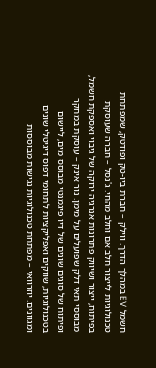חשמל EV במהלך הדרך. ווילק – חברת ביו-טק ופודטק, שמפתחת טכנולוגיות לייצור חלב אם וחלב מהחי. ג'נסל – חברה שעוסקת בפיתוח, ייצור ושיווק פתרונות אנרגיה ירוקה של גיבוי ואספקת חשמל, מבוססי תאי דלק שפועלים על מימן. נור אינק – עוסקת במחקר ופיתוח של סוגים שונים של דיו פיגמנטי מבוסס מים, ליישום בטכנולוגיות, שווקים ואפליקציות לתחומי דפוס דיגיטלי שונים ומגוונים. יוזרוואי – מפתחת טכנולוגיות נגישות מבוססות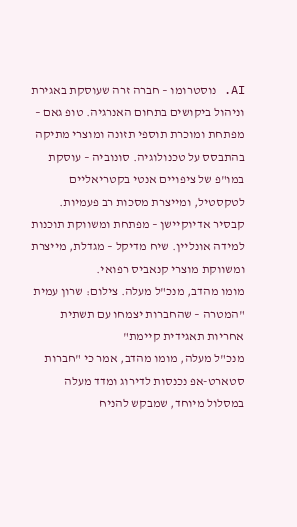AI. נוסטרומו – חברה זרה שעוסקת באגירת וניהול ביקושים בתחום האנרגיה. טופ גאם – מפתחת ומוכרת תוספי תזונה ומוצרי מתיקה בהתבסס על טכנולוגיה. סונוביה – עוסקת במו"פ של ציפויים אנטי בקטריאליים לטקסטיל, ומייצרת מסכות רב פעמיות. קבסיר אדיוקיישן – מפתחת ומשווקת תוכנות למידה אונליין. שיח מדיקל – מגדלת, מייצרת ומשווקת מוצרי קנאביס רפואי.
מומו מהדב, מנכ"ל מעלה. צילום: שרון עמית
"המטרה – שהחברות יצמחו עם תשתית אחריות תאגידית קיימת"
מנכ"ל מעלה, מומו מהדב, אמר כי "חברות סטארט-אפ נכנסות לדירוג ומדד מעלה במסלול מיוחד, שמבקש להניח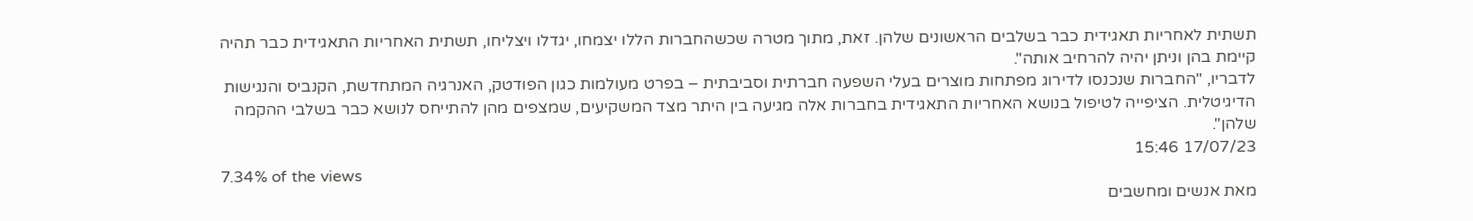תשתית לאחריות תאגידית כבר בשלבים הראשונים שלהן. זאת, מתוך מטרה שכשהחברות הללו יצמחו, יגדלו ויצליחו, תשתית האחריות התאגידית כבר תהיה קיימת בהן וניתן יהיה להרחיב אותה".
לדבריו, "החברות שנכנסו לדירוג מפתחות מוצרים בעלי השפעה חברתית וסביבתית – בפרט מעולמות כגון הפודטק, האנרגיה המתחדשת, הקנביס והנגישות הדיגיטלית. הציפייה לטיפול בנושא האחריות התאגידית בחברות אלה מגיעה בין היתר מצד המשקיעים, שמצפים מהן להתייחס לנושא כבר בשלבי ההקמה שלהן".
17/07/23 15:46
7.34% of the views
מאת אנשים ומחשבים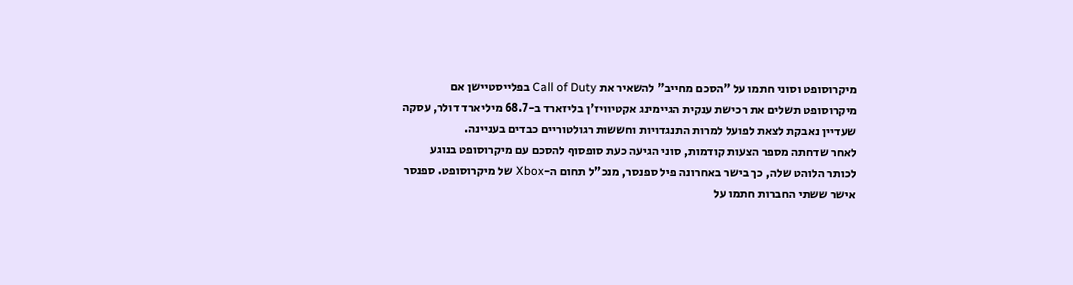מיקרוסופט וסוני חתמו על "הסכם מחייב" להשאיר את Call of Duty בפלייסטיישן אם מיקרוסופט תשלים את רכישת ענקית הגיימינג אקטיוויז'ן בליזארד ב-68.7 מיליארד דולר, עסקה שעדיין נאבקת לצאת לפועל למרות התנגדויות וחששות רגולטוריים כבדים בעניינה.
לאחר שדחתה מספר הצעות קודמות, סוני הגיעה כעת סופסוף להסכם עם מיקרוסופט בנוגע לכותר הלוהט שלה, כך בישר באחרונה פיל ספנסר, מנכ"ל תחום ה-Xbox של מיקרוסופט. ספנסר אישר ששתי החברות חתמו על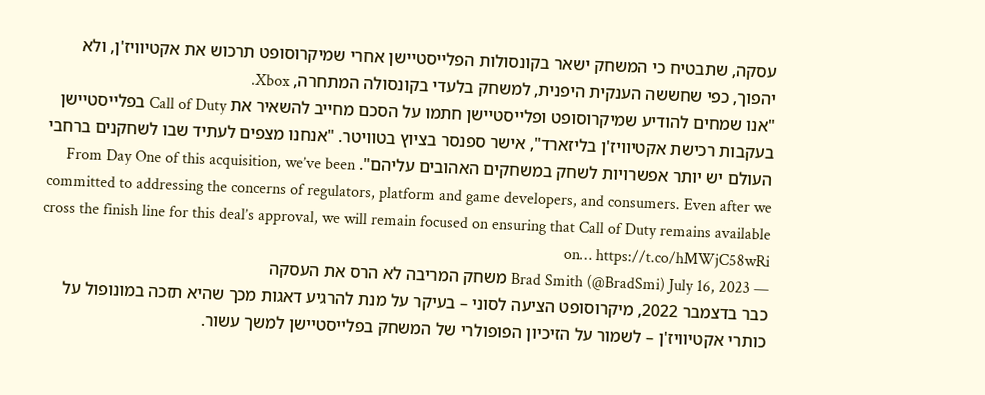עסקה, שתבטיח כי המשחק ישאר בקונסולות הפלייסטיישן אחרי שמיקרוסופט תרכוש את אקטיוויז'ן, ולא יהפוך, כפי שחששה הענקית היפנית, למשחק בלעדי בקונסולה המתחרה, Xbox.
"אנו שמחים להודיע שמיקרוסופט ופלייסטיישן חתמו על הסכם מחייב להשאיר את Call of Duty בפלייסטיישן בעקבות רכישת אקטיוויז'ן בליזארד", אישר ספנסר בציוץ בטוויטר. "אנחנו מצפים לעתיד שבו לשחקנים ברחבי העולם יש יותר אפשרויות לשחק במשחקים האהובים עליהם". From Day One of this acquisition, we’ve been committed to addressing the concerns of regulators, platform and game developers, and consumers. Even after we cross the finish line for this deal’s approval, we will remain focused on ensuring that Call of Duty remains available on… https://t.co/hMWjC58wRi
— Brad Smith (@BradSmi) July 16, 2023 משחק המריבה לא הרס את העסקה
כבר בדצמבר 2022, מיקרוסופט הציעה לסוני – בעיקר על מנת להרגיע דאגות מכך שהיא תזכה במונופול על כותרי אקטיוויז'ן – לשמור על הזיכיון הפופולרי של המשחק בפלייסטיישן למשך עשור.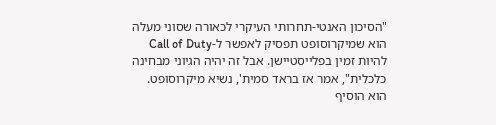"הסיכון האנטי-תחרותי העיקרי לכאורה שסוני מעלה הוא שמיקרוסופט תפסיק לאפשר ל-Call of Duty להיות זמין בפלייסטיישן. אבל זה יהיה הגיוני מבחינה כלכלית", אמר אז בראד סמית', נשיא מיקרוסופט. הוא הוסיף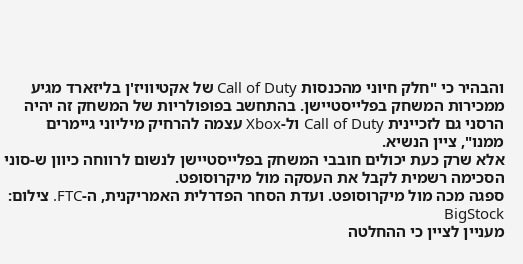והבהיר כי "חלק חיוני מהכנסות Call of Duty של אקטיוויז'ן בליזארד מגיע ממכירות המשחק בפלייסטיישן. בהתחשב בפופולריות של המשחק זה יהיה הרסני גם לזכיינית Call of Duty ול-Xbox עצמה להרחיק מיליוני גיימרים ממנו", ציין הנשיא.
אלא שרק כעת יכולים חובבי המשחק בפלייסטיישן לנשום לרווחה כיוון ש-סוני הסכימה רשמית לקבל את העסקה מול מיקרוסופט.
ספגה מכה מול מיקרוסופט. ועדת הסחר הפדרלית האמריקנית, ה-FTC. צילום: BigStock
מעניין לציין כי ההחלטה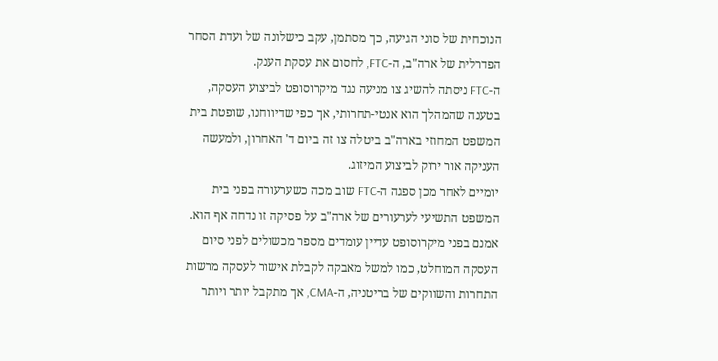הנוכחית של סוני הגיעה, כך מסתמן, עקב כישלונה של ועדת הסחר הפדרלית של ארה"ב, ה-FTC, לחסום את עסקת הענק.
ה-FTC ניסתה להשיג צו מניעה נגד מיקרוסופט לביצוע העסקה, בטענה שהמהלך הוא אנטי-תחרותי, אך כפי שדיווחנו, שופטת בית המשפט המחוזי בארה"ב ביטלה צו זה ביום ד' האחרון, ולמעשה העניקה אור ירוק לביצוע המיזוג.
יומיים לאחר מכן ספגה ה-FTC שוב מכה כשערעורה בפני בית המשפט התשיעי לערעורים של ארה"ב על פסיקה זו נדחה אף הוא. אמנם בפני מיקרוסופט עדיין עומדים מספר מכשולים לפני סיום העסקה המוחלט, כמו למשל מאבקה לקבלת אישור לעסקה מרשות התחרות והשווקים של בריטניה, ה-CMA, אך מתקבל יותר ויותר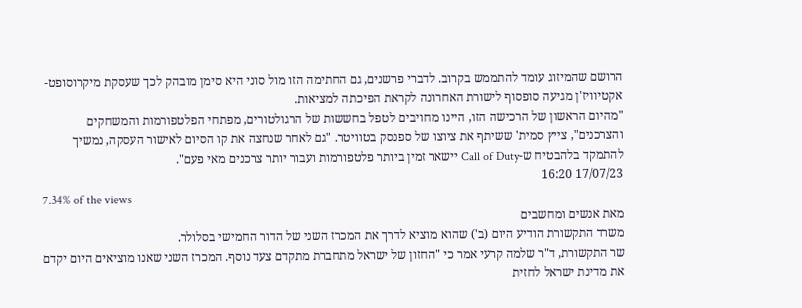הרושם שהמיזוג עומד להתממש בקרוב. לדברי פרשנים, גם החתימה הזו מול סוני היא סימן מובהק לכך שעסקת מיקרוסופט-אקטיוויז'ן מגיעה סופסוף לישורת האחרונה לקראת הפיכתה למציאות.
"מהיום הראשון של הרכישה הזו, היינו מחויבים לטפל בחששות של הרגולטורים, מפתחי הפלטפורמות והמשחקים והצרכנים", צייץ סמית' ששיתף את ציוצו של ספנסק בטוויטר. "גם לאחר שנחצה את קו הסיום לאישור העסקה, נמשיך להתמקד בלהבטיח ש-Call of Duty יישאר זמין ביותר פלטפורמות ועבור יותר צרכנים מאי פעם".
17/07/23 16:20
7.34% of the views
מאת אנשים ומחשבים
משרד התקשורת הודיע היום (ב') שהוא מוציא לדרך את המכרז השני של הדור החמישי בסלולר.
שר התקשורת, ד"ר שלמה קרעי אמר כי "החזון של ישראל מתחברת מתקדם צעד נוסף. המכרז השני שאנו מוציאים היום יקדם את מדינת ישראל לחזית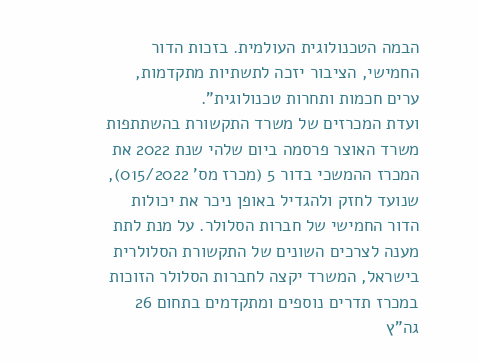הבמה הטכנולוגית העולמית. בזכות הדור החמישי, הציבור יזכה לתשתיות מתקדמות, ערים חכמות ותחרות טכנולוגית".
ועדת המכרזים של משרד התקשורת בהשתתפות משרד האוצר פרסמה ביום שלהי שנת 2022 את המכרז ההמשכי בדור 5 (מכרז מס' 015/2022), שנועד לחזק ולהגדיל באופן ניכר את יכולות הדור החמישי של חברות הסלולר. על מנת לתת מענה לצרכים השונים של התקשורת הסלולרית בישראל, המשרד יקצה לחברות הסלולר הזוכות במכרז תדרים נוספים ומתקדמים בתחום 26 גה"ץ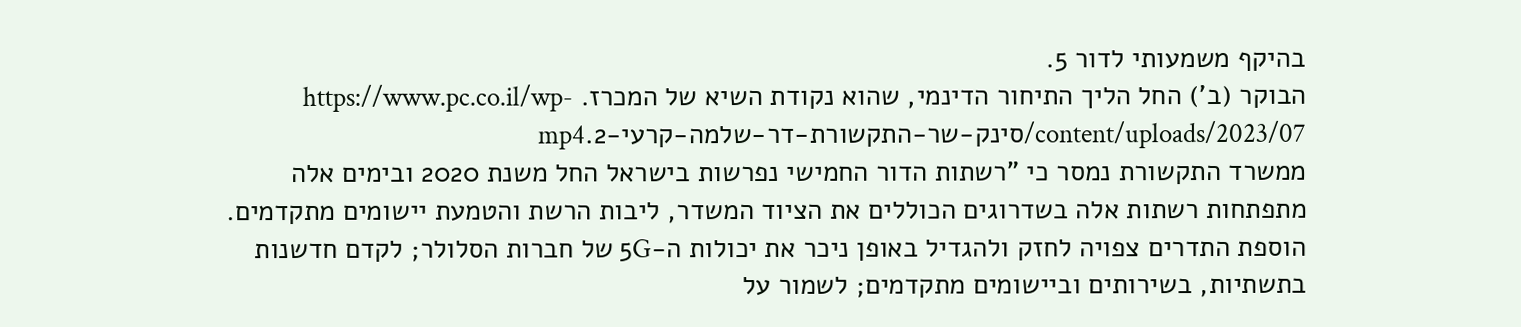בהיקף משמעותי לדור 5.
הבוקר (ב') החל הליך התיחור הדינמי, שהוא נקודת השיא של המכרז. https://www.pc.co.il/wp-content/uploads/2023/07/סינק-שר-התקשורת-דר-שלמה-קרעי-2.mp4
ממשרד התקשורת נמסר כי "רשתות הדור החמישי נפרשות בישראל החל משנת 2020 ובימים אלה מתפתחות רשתות אלה בשדרוגים הכוללים את הציוד המשדר, ליבות הרשת והטמעת יישומים מתקדמים. הוספת התדרים צפויה לחזק ולהגדיל באופן ניכר את יכולות ה-5G של חברות הסלולר; לקדם חדשנות בתשתיות, בשירותים וביישומים מתקדמים; לשמור על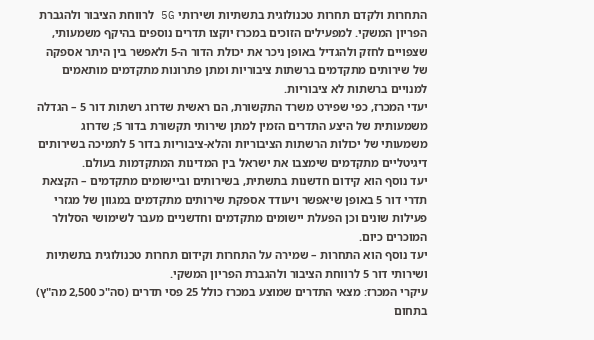התחרות ולקדם תחרות טכנולוגית בתשתיות ושירותי 5G לרווחת הציבור ולהגברת הפריון המשקי. למפעילים הזוכים במכרז יוקצו תדרים נוספים בהיקף משמעותי, שצפויים לחזק ולהגדיל באופן ניכר את יכולת הדור ה-5 ולאפשר בין היתר אספקה של שירותים מתקדמים ברשתות ציבוריות ומתן פתרונות מתקדמים מותאמים למנויים ברשתות לא ציבוריות.
יעדי המכרז, כפי שפירט משרד התקשורת, הם ראשית שדרוג רשתות דור 5 – הגדלה משמעותית של היצע התדרים הזמין למתן שירותי תקשורת בדור 5; שדרוג משמעותי של יכולות הרשתות הציבוריות והלא-ציבוריות בדור 5 לתמיכה בשירותים דיגיטליים מתקדמים שימצבו את ישראל בין המדינות המתקדמות בעולם.
יעד נוסף הוא קידום חדשנות בתשתית, בשירותים וביישומים מתקדמים – הקצאת תדרי דור 5 באופן שיאפשר ויעודד אספקת שירותים מתקדמים במגוון של מגזרי פעילות שונים וכן הפעלת יישומים מתקדמים וחדשניים מעבר לשימושי הסלולר המוכרים כיום.
יעד נוסף הוא התחרות – שמירה על התחרות וקידום תחרות טכנולוגית בתשתיות ושירותי דור 5 לרווחת הציבור ולהגברת הפריון המשקי.
עיקרי המכרז: מצאי התדרים שמוצע במכרז כולל 25 פסי תדרים (סה"כ 2,500 מה"ץ) בתחום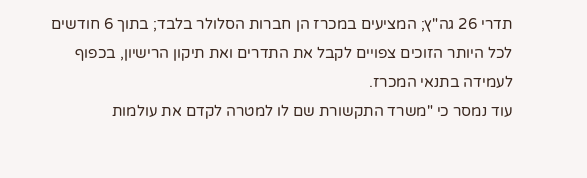תדרי 26 גה"ץ; המציעים במכרז הן חברות הסלולר בלבד; בתוך 6 חודשים לכל היותר הזוכים צפויים לקבל את התדרים ואת תיקון הרישיון, בכפוף לעמידה בתנאי המכרז.
עוד נמסר כי "משרד התקשורת שם לו למטרה לקדם את עולמות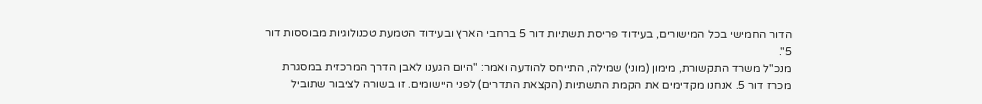הדור החמישי בכל המישורים, בעידוד פריסת תשתיות דור 5 ברחבי הארץ ובעידוד הטמעת טכנולוגיות מבוססות דור 5".
מנכ"ל משרד התקשורת, מימון (מוני) שמילה, התייחס להודעה ואמר: "היום הגענו לאבן הדרך המרכזית במסגרת מכרז דור 5. אנחנו מקדימים את הקמת התשתיות (הקצאת התדרים) לפני היישומים. זו בשורה לציבור שתוביל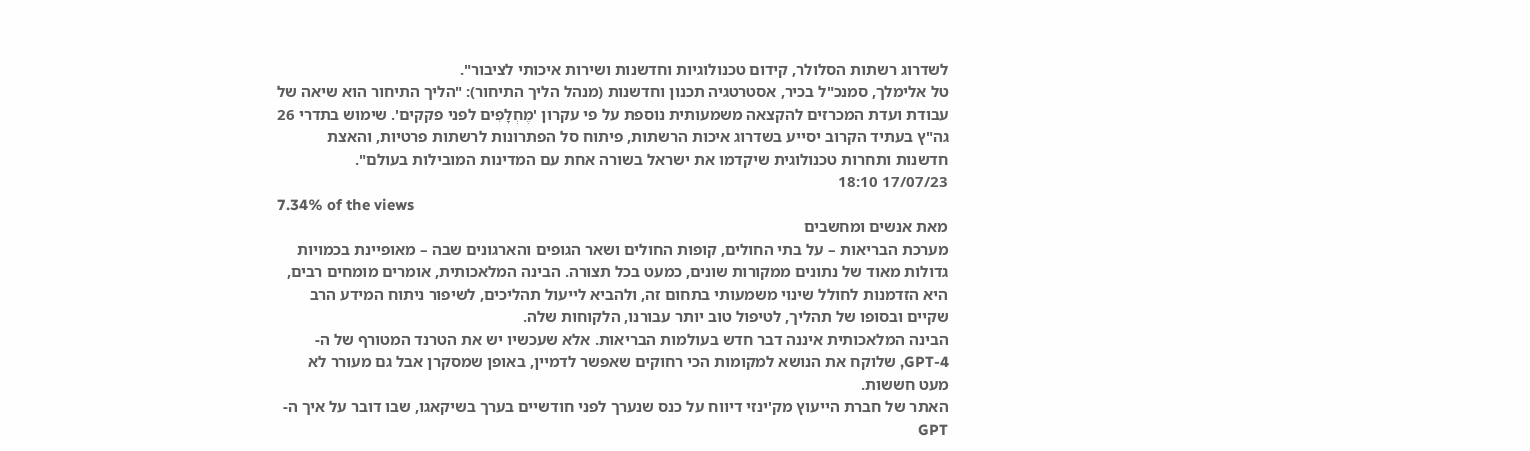לשדרוג רשתות הסלולר, קידום טכנולוגיות וחדשנות ושירות איכותי לציבור".
טל אלימלך, סמנכ"ל בכיר, אסטרטגיה תכנון וחדשנות (מנהל הליך התיחור): "הליך התיחור הוא שיאה של עבודת ועדת המכרזים להקצאה משמעותית נוספת על פי עקרון 'מֶחְלָפִים לפני פקקים'. שימוש בתדרי 26 גה"ץ בעתיד הקרוב יסייע בשדרוג איכות הרשתות, פיתוח סל הפתרונות לרשתות פרטיות, והאצת חדשנות ותחרות טכנולוגית שיקדמו את ישראל בשורה אחת עם המדינות המובילות בעולם".
17/07/23 18:10
7.34% of the views
מאת אנשים ומחשבים
מערכת הבריאות – על בתי החולים, קופות החולים ושאר הגופים והארגונים שבה – מאופיינת בכמויות גדולות מאוד של נתונים ממקורות שונים, כמעט בכל תצורה. הבינה המלאכותית, אומרים מומחים רבים, היא הזדמנות לחולל שינוי משמעותי בתחום זה, ולהביא לייעול תהליכים, לשיפור ניתוח המידע הרב שקיים ובסופו של תהליך, לטיפול טוב יותר עבורנו, הלקוחות שלה.
הבינה המלאכותית איננה דבר חדש בעולמות הבריאות. אלא שעכשיו יש את הטרנד המטורף של ה-GPT-4, שלוקח את הנושא למקומות הכי רחוקים שאפשר לדמיין, באופן שמסקרן אבל גם מעורר לא מעט חששות.
האתר של חברת הייעוץ מק'ינזי דיווח על כנס שנערך לפני חודשיים בערך בשיקאגו, שבו דובר על איך ה-GPT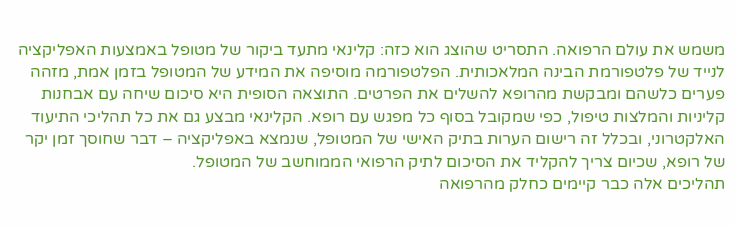משמש את עולם הרפואה. התסריט שהוצג הוא כזה: קלינאי מתעד ביקור של מטופל באמצעות האפליקציה לנייד של פלטפורמת הבינה המלאכותית. הפלטפורמה מוסיפה את המידע של המטופל בזמן אמת, מזהה פערים כלשהם ומבקשת מהרופא להשלים את הפרטים. התוצאה הסופית היא סיכום שיחה עם אבחנות קליניות והמלצות טיפול, כפי שמקובל בסוף כל מפגש עם רופא. הקלינאי מבצע גם את כל תהליכי התיעוד האלקטרוני, ובכלל זה רישום הערות בתיק האישי של המטופל, שנמצא באפליקציה – דבר שחוסך זמן יקר של רופא, שכיום צריך להקליד את הסיכום לתיק הרפואי הממוחשב של המטופל.
תהליכים אלה כבר קיימים כחלק מהרפואה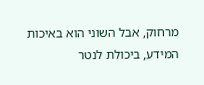מרחוק, אבל השוני הוא באיכות המידע, ביכולת לנטר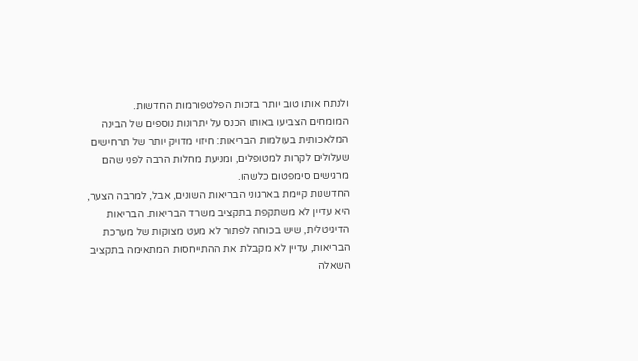ולנתח אותו טוב יותר בזכות הפלטפורמות החדשות.
המומחים הצביעו באותו הכנס על יתרונות נוספים של הבינה המלאכותית בעולמות הבריאות: חיזוי מדויק יותר של תרחישים שעלולים לקרות למטופלים, ומניעת מחלות הרבה לפני שהם מרגישים סימפטום כלשהו.
החדשנות קיימת בארגוני הבריאות השונים, אבל, למרבה הצער, היא עדיין לא משתקפת בתקציב משרד הבריאות. הבריאות הדיגיטלית, שיש בכוחה לפתור לא מעט מצוקות של מערכת הבריאות, עדיין לא מקבלת את ההתייחסות המתאימה בתקציב
השאלה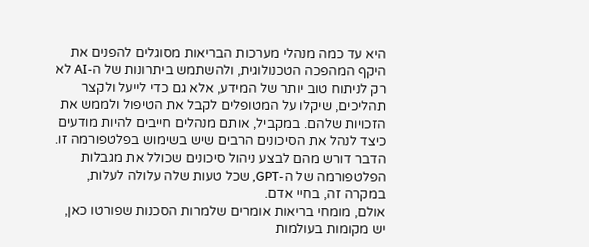היא עד כמה מנהלי מערכות הבריאות מסוגלים להפנים את היקף המהפכה הטכנולוגית, ולהשתמש ביתרונות של ה-AI לא רק לניתוח טוב יותר של המידע, אלא גם כדי לייעל ולקצר תהליכים, שיקלו על המטופלים לקבל את הטיפול ולממש את הזכויות שלהם. במקביל, אותם מנהלים חייבים להיות מודעים כיצד לנהל את הסיכונים הרבים שיש בשימוש בפלטפורמה זו. הדבר דורש מהם לבצע ניהול סיכונים שכולל את מגבלות הפלטפורמה של ה-GPT, שכל טעות שלה עלולה לעלות, במקרה זה, בחיי אדם.
אולם, מומחי בריאות אומרים שלמרות הסכנות שפורטו כאן, יש מקומות בעולמות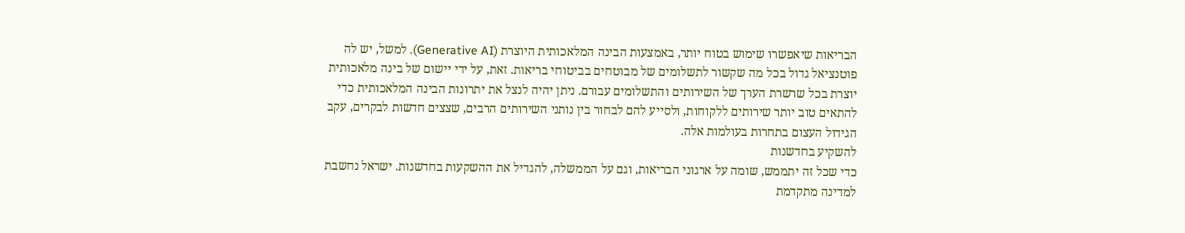הבריאות שיאפשרו שימוש בטוח יותר, באמצעות הבינה המלאכותית היוצרת (Generative AI). למשל, יש לה פוטנציאל גדול בכל מה שקשור לתשלומים של מבוטחים בביטוחי בריאות. זאת, על ידי יישום של בינה מלאכותית יוצרת בכל שרשרת הערך של השירותים והתשלומים עבורם. ניתן יהיה לנצל את יתרונות הבינה המלאכותית כדי להתאים טוב יותר שירותים ללקוחות, ולסייע להם לבחור בין נותני השירותים הרבים, שצצים חדשות לבקרים, עקב הגידול העצום בתחרות בעולמות אלה.
להשקיע בחדשנות
כדי שכל זה יתממש, שומה על ארגוני הבריאות, וגם על הממשלה, להגדיל את ההשקעות בחדשנות. ישראל נחשבת למדינה מתקדמת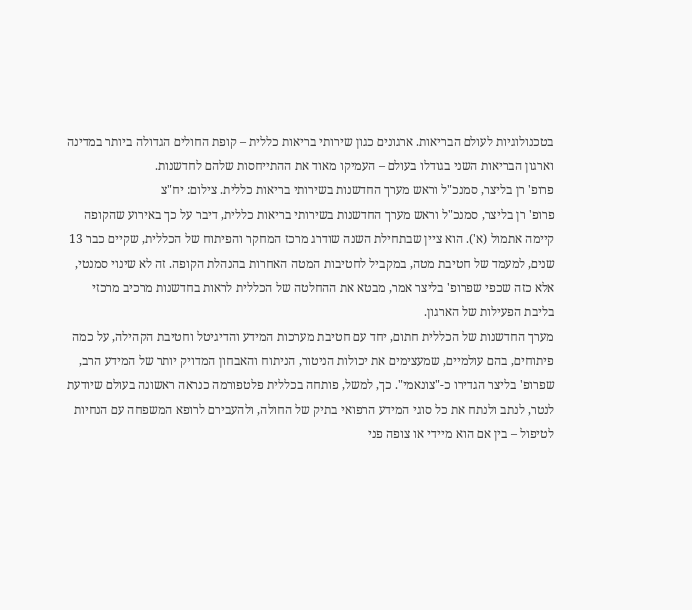בטכנולוגיות לעולם הבריאות. ארגונים כגון שירותי בריאות כללית – קופת החולים הגדולה ביותר במדינה וארגון הבריאות השני בגודלו בעולם – העמיקו מאוד את ההתייחסות שלהם לחדשנות.
פרופ' רן בליצר, סמנכ"ל וראש מערך החדשנות בשירותי בריאות כללית. צילום: יח"צ
פרופ' רן בליצר, סמנכ"ל וראש מערך החדשנות בשירותי בריאות כללית, דיבר על כך באירוע שהקופה קיימה אתמול (א'). הוא ציין שבתחילת השנה שודרג מרכז המחקר והפיתוח של הכללית, שקיים כבר 13 שנים, למעמד של חטיבת מטה, במקביל לחטיבות המטה האחרות בהנהלת הקופה. זה לא שינוי סמנטי, אלא כזה שכפי שפרופ' בליצר אמר, מבטא את ההחלטה של הכללית לראות בחדשנות מרכיב מרכזי בליבת הפעילות של הארגון.
מערך החדשנות של הכללית חתום, יחד עם חטיבת מערכות המידע והדיגיטל וחטיבת הקהילה, על כמה פיתוחים, בהם עולמיים, שמעצימים את יכולות הניטור, הניתוח והאבחון המדויק יותר של המידע הרב, שפרופ' בליצר הגדירו כ-"צונאמי". כך, למשל, פותחה בכללית פלטפורמה כנראה ראשונה בעולם שיודעת לנטר, לנתב ולנתח את כל סוגי המידע הרפואי בתיק של החולה, ולהעבירם לרופא המשפחה עם הנחיות לטיפול – בין אם הוא מיידי או צופה פני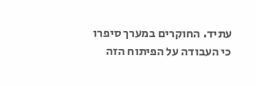עתיד. החוקרים במערך סיפרו כי העבודה על הפיתוח הזה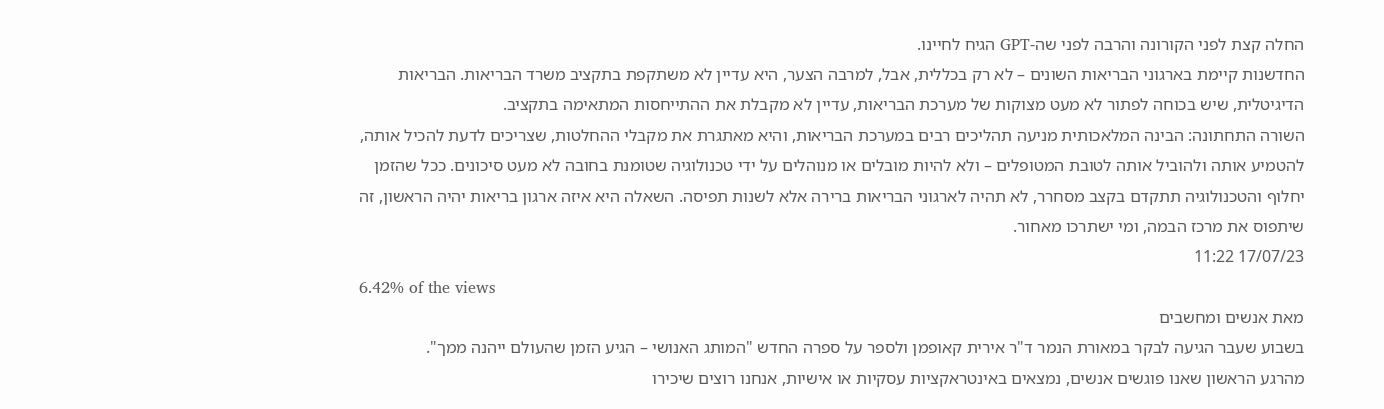החלה קצת לפני הקורונה והרבה לפני שה-GPT הגיח לחיינו.
החדשנות קיימת בארגוני הבריאות השונים – לא רק בכללית, אבל, למרבה הצער, היא עדיין לא משתקפת בתקציב משרד הבריאות. הבריאות הדיגיטלית, שיש בכוחה לפתור לא מעט מצוקות של מערכת הבריאות, עדיין לא מקבלת את ההתייחסות המתאימה בתקציב.
השורה התחתונה: הבינה המלאכותית מניעה תהליכים רבים במערכת הבריאות, והיא מאתגרת את מקבלי ההחלטות, שצריכים לדעת להכיל אותה, להטמיע אותה ולהוביל אותה לטובת המטופלים – ולא להיות מובלים או מנוהלים על ידי טכנולוגיה שטומנת בחובה לא מעט סיכונים. ככל שהזמן יחלוף והטכנולוגיה תתקדם בקצב מסחרר, לא תהיה לארגוני הבריאות ברירה אלא לשנות תפיסה. השאלה היא איזה ארגון בריאות יהיה הראשון, זה שיתפוס את מרכז הבמה, ומי ישתרכו מאחור.
17/07/23 11:22
6.42% of the views
מאת אנשים ומחשבים
בשבוע שעבר הגיעה לבקר במאורת הנמר ד"ר אירית קאופמן ולספר על ספרה החדש "המותג האנושי – הגיע הזמן שהעולם ייהנה ממך".
מהרגע הראשון שאנו פוגשים אנשים, נמצאים באינטראקציות עסקיות או אישיות, אנחנו רוצים שיכירו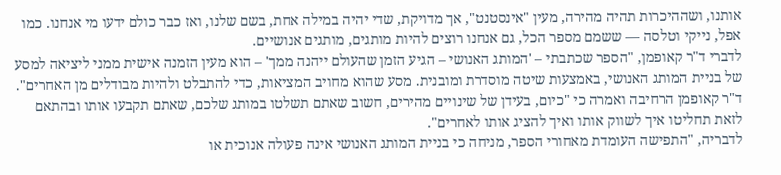אותנו, ושההיכרות תהיה מהירה, מעין "אינסטנט", אך מדויקת, שדי יהיה במילה אחת, בשם שלנו, ואז כבר כולם ידעו מי אנחנו. כמו אפל, נייקי וטלסה — ששמם מספר הכל, גם אנחנו רוצים להיות מותגים, מותגים אנושיים.
לדברי ד"ר קאופמן, "הספר שכתבתי – 'המותג האנושי – הגיע הזמן שהעולם ייהנה ממך' – הוא מעין הזמנה אישית ממני ליציאה למסע של בניית המותג האנושי, באמצעות שיטה מוסדרת ומובנית. מסע שהוא מחויב המציאות, כדי להתבלט ולהיות מבודלים מן האחרים".
ד"ר קאופמן הרחיבה ואמרה כי "כיום, בעידן של שינויים מהירים, חשוב שאתם תשלטו במותג שלכם, שאתם תקבעו אותו ובהתאם לזאת תחליטו איך לשווק אותו ואיך להציג אותו לאחרים".
לדבריה, "התפישה העומדת מאחורי הספר, מניחה כי בניית המותג האנושי אינה פעולה אנוכית או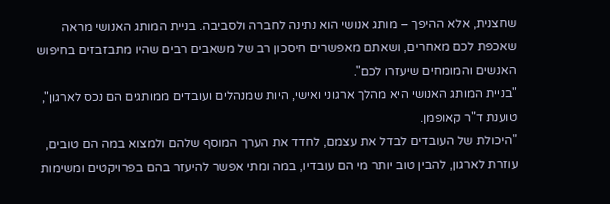שחצנית, אלא ההיפך – מותג אנושי הוא נתינה לחברה ולסביבה. בניית המותג האנושי מראה שאכפת לכם מאחרים, ושאתם מאפשרים חיסכון רב של משאבים רבים שהיו מתבזבזים בחיפוש האנשים והמומחים שיעזרו לכם".
"בניית המותג האנושי היא מהלך ארגוני ואישי, היות שמנהלים ועובדים ממותגים הם נכס לארגון", טוענת ד"ר קאופמן.
"היכולת של העובדים לבדל את עצמם, לחדד את הערך המוסף שלהם ולמצוא במה הם טובים, עוזרת לארגון, להבין טוב יותר מי הם עובדיו, במה ומתי אפשר להיעזר בהם בפרויקטים ומשימות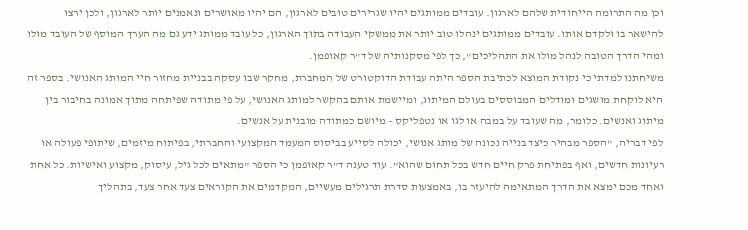וכן מה התרומה הייחודית שלהם לארגון. עובדים ממותגים יהיו שגרירים טובים לארגון, הם יהיו מאושרים ונאמנים יותר לארגון, ולכן ירצו להישאר בו ולקדם אותו. עובדים ממותגים ינהלו טוב יותר את ממשקי העבודה בתוך הארגון, כל עובד ממותג ידע גם מה הערך המוסף של העובד מולו ומהי הדרך הטובה לנהל מולו את התהליכים", כך לפי מסקנותיה של ד"ר קאופמן.
משיחתנו למדתי כי נקודת המוצא לכתיבת הספר היתה עבודת הדוקטורט של המחברת, מחקר שבו עסקה בבניית מחזור חיי המותג האנושי. בספר זה היא לוקחת מושגים ומודלים המבוססים בעולם המיתוג, ומיישמת אותם בהקשר למותג האנושי, על פי מתודה שפיתחה מתוך אמונה בחיבור בין מיתוג ואנשים. כלומר, מה שעובד על במבה או לגו או נטפליקס – מיושם כמתודה מובנית על אנשים.
לפי דבריה, "הספר מבהיר כיצד בנייה נכונה של מותג אנושי, יכולה לסייע בביסוס המעמד המקצועי והחברתי, בפיתוח מיזמים, שיתופי פעולה או רעיונות חדשים, ואף בפתיחת פרק חיים חדש בכל תחום שהוא". עוד טענה ד"ר קאופמן כי הספר "מתאים לכל גיל, עיסוק, מקצוע ואישיות. כל אחת ואחד מכם ימצא את הדרך המתאימה להיעזר בו, באמצעות סדרת תרגילים מעשיים, המקדמים את הקוראים צעד אחר צעד, בתהליך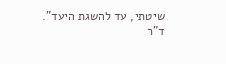שיטתי, עד להשגת היעד".
ד"ר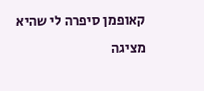קאופמן סיפרה לי שהיא מציגה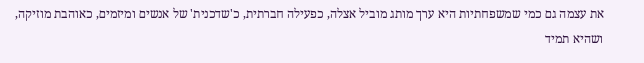את עצמה גם כמי שמשפחתיות היא ערך מותג מוביל אצלה, כפעילה חברתית, כ'שדכנית' של אנשים ומיזמים, כאוהבת מוזיקה, ושהיא תמיד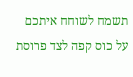תשמח לשוחח איתכם על כוס קפה לצד פרוסת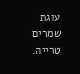עוגת שמרים טרייה.